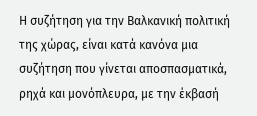Η συζήτηση για την Βαλκανική πολιτική της χώρας, είναι κατά κανόνα μια συζήτηση που γίνεται αποσπασματικά, ρηχά και μονόπλευρα, με την έκβασή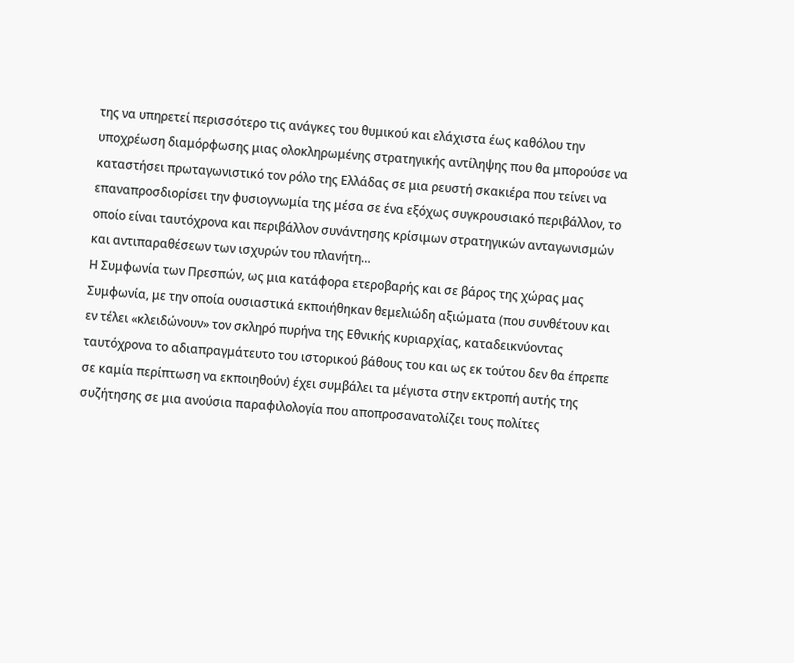της να υπηρετεί περισσότερο τις ανάγκες του θυμικού και ελάχιστα έως καθόλου την υποχρέωση διαμόρφωσης μιας ολοκληρωμένης στρατηγικής αντίληψης που θα μπορούσε να καταστήσει πρωταγωνιστικό τον ρόλο της Ελλάδας σε μια ρευστή σκακιέρα που τείνει να επαναπροσδιορίσει την φυσιογνωμία της μέσα σε ένα εξόχως συγκρουσιακό περιβάλλον, το οποίο είναι ταυτόχρονα και περιβάλλον συνάντησης κρίσιμων στρατηγικών ανταγωνισμών και αντιπαραθέσεων των ισχυρών του πλανήτη…
Η Συμφωνία των Πρεσπών, ως μια κατάφορα ετεροβαρής και σε βάρος της χώρας μας Συμφωνία, με την οποία ουσιαστικά εκποιήθηκαν θεμελιώδη αξιώματα (που συνθέτουν και εν τέλει «κλειδώνουν» τον σκληρό πυρήνα της Εθνικής κυριαρχίας, καταδεικνύοντας ταυτόχρονα το αδιαπραγμάτευτο του ιστορικού βάθους του και ως εκ τούτου δεν θα έπρεπε σε καμία περίπτωση να εκποιηθούν) έχει συμβάλει τα μέγιστα στην εκτροπή αυτής της συζήτησης σε μια ανούσια παραφιλολογία που αποπροσανατολίζει τους πολίτες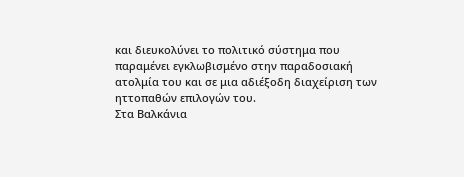και διευκολύνει το πολιτικό σύστημα που παραμένει εγκλωβισμένο στην παραδοσιακή ατολμία του και σε μια αδιέξοδη διαχείριση των ηττοπαθών επιλογών του.
Στα Βαλκάνια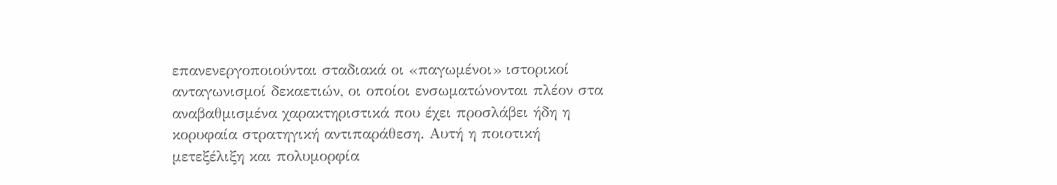επανενεργοποιούνται σταδιακά οι «παγωμένοι» ιστορικοί ανταγωνισμοί δεκαετιών, οι οποίοι ενσωματώνονται πλέον στα αναβαθμισμένα χαρακτηριστικά που έχει προσλάβει ήδη η κορυφαία στρατηγική αντιπαράθεση. Αυτή η ποιοτική μετεξέλιξη και πολυμορφία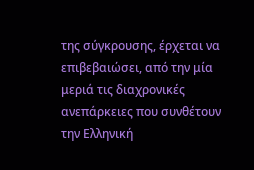της σύγκρουσης, έρχεται να επιβεβαιώσει, από την μία μεριά τις διαχρονικές ανεπάρκειες που συνθέτουν την Ελληνική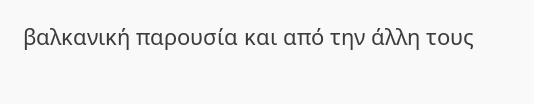βαλκανική παρουσία και από την άλλη τους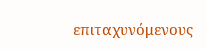επιταχυνόμενους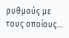ρυθμούς με τους οποίους...